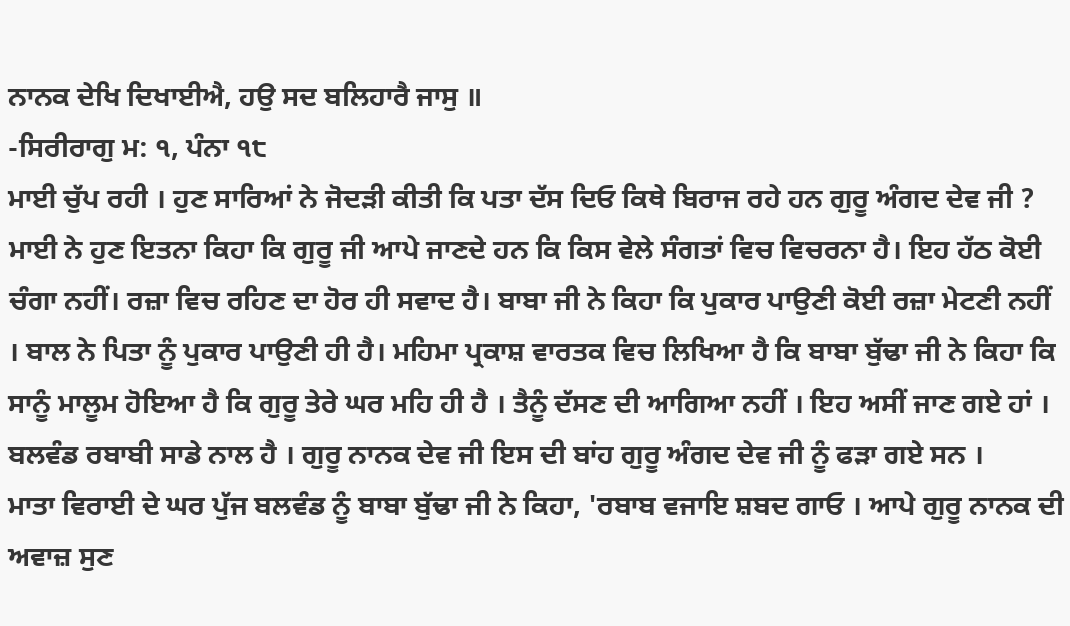ਨਾਨਕ ਦੇਖਿ ਦਿਖਾਈਐ, ਹਉ ਸਦ ਬਲਿਹਾਰੈ ਜਾਸੁ ॥
-ਸਿਰੀਰਾਗੁ ਮ: ੧, ਪੰਨਾ ੧੮
ਮਾਈ ਚੁੱਪ ਰਹੀ । ਹੁਣ ਸਾਰਿਆਂ ਨੇ ਜੋਦੜੀ ਕੀਤੀ ਕਿ ਪਤਾ ਦੱਸ ਦਿਓ ਕਿਥੇ ਬਿਰਾਜ ਰਹੇ ਹਨ ਗੁਰੂ ਅੰਗਦ ਦੇਵ ਜੀ ? ਮਾਈ ਨੇ ਹੁਣ ਇਤਨਾ ਕਿਹਾ ਕਿ ਗੁਰੂ ਜੀ ਆਪੇ ਜਾਣਦੇ ਹਨ ਕਿ ਕਿਸ ਵੇਲੇ ਸੰਗਤਾਂ ਵਿਚ ਵਿਚਰਨਾ ਹੈ। ਇਹ ਹੱਠ ਕੋਈ ਚੰਗਾ ਨਹੀਂ। ਰਜ਼ਾ ਵਿਚ ਰਹਿਣ ਦਾ ਹੋਰ ਹੀ ਸਵਾਦ ਹੈ। ਬਾਬਾ ਜੀ ਨੇ ਕਿਹਾ ਕਿ ਪੁਕਾਰ ਪਾਉਣੀ ਕੋਈ ਰਜ਼ਾ ਮੇਟਣੀ ਨਹੀਂ । ਬਾਲ ਨੇ ਪਿਤਾ ਨੂੰ ਪੁਕਾਰ ਪਾਉਣੀ ਹੀ ਹੈ। ਮਹਿਮਾ ਪ੍ਰਕਾਸ਼ ਵਾਰਤਕ ਵਿਚ ਲਿਖਿਆ ਹੈ ਕਿ ਬਾਬਾ ਬੁੱਢਾ ਜੀ ਨੇ ਕਿਹਾ ਕਿ ਸਾਨੂੰ ਮਾਲੂਮ ਹੋਇਆ ਹੈ ਕਿ ਗੁਰੂ ਤੇਰੇ ਘਰ ਮਹਿ ਹੀ ਹੈ । ਤੈਨੂੰ ਦੱਸਣ ਦੀ ਆਗਿਆ ਨਹੀਂ । ਇਹ ਅਸੀਂ ਜਾਣ ਗਏ ਹਾਂ । ਬਲਵੰਡ ਰਬਾਬੀ ਸਾਡੇ ਨਾਲ ਹੈ । ਗੁਰੂ ਨਾਨਕ ਦੇਵ ਜੀ ਇਸ ਦੀ ਬਾਂਹ ਗੁਰੂ ਅੰਗਦ ਦੇਵ ਜੀ ਨੂੰ ਫੜਾ ਗਏ ਸਨ ।
ਮਾਤਾ ਵਿਰਾਈ ਦੇ ਘਰ ਪੁੱਜ ਬਲਵੰਡ ਨੂੰ ਬਾਬਾ ਬੁੱਢਾ ਜੀ ਨੇ ਕਿਹਾ, 'ਰਬਾਬ ਵਜਾਇ ਸ਼ਬਦ ਗਾਓ । ਆਪੇ ਗੁਰੂ ਨਾਨਕ ਦੀ ਅਵਾਜ਼ ਸੁਣ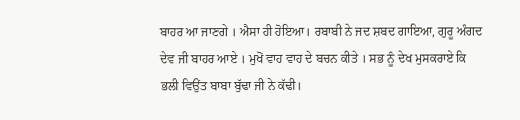ਬਾਹਰ ਆ ਜਾਣਗੇ । ਐਸਾ ਹੀ ਹੋਇਆ। ਰਬਾਬੀ ਨੇ ਜਦ ਸ਼ਬਦ ਗਾਇਆ, ਗੁਰੂ ਅੰਗਦ ਦੇਵ ਜੀ ਬਾਹਰ ਆਏ । ਮੁਖੋਂ ਵਾਹ ਵਾਹ ਦੇ ਬਚਨ ਕੀਤੇ । ਸਭ ਨੂੰ ਦੇਖ ਮੁਸਕਰਾਏ ਕਿ ਭਲੀ ਵਿਉਂਤ ਬਾਬਾ ਬੁੱਢਾ ਜੀ ਨੇ ਕੱਢੀ।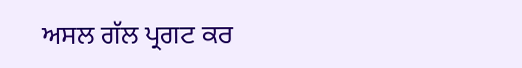ਅਸਲ ਗੱਲ ਪ੍ਰਗਟ ਕਰ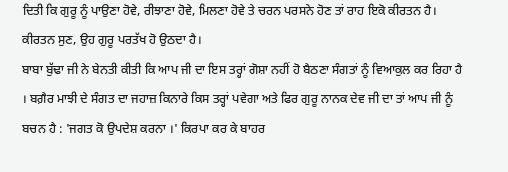ਦਿਤੀ ਕਿ ਗੁਰੂ ਨੂੰ ਪਾਉਣਾ ਹੋਵੇ, ਰੀਝਾਣਾ ਹੋਵੇ, ਮਿਲਣਾ ਹੋਵੇ ਤੇ ਚਰਨ ਪਰਸਨੇ ਹੋਣ ਤਾਂ ਰਾਹ ਇਕੋ ਕੀਰਤਨ ਹੈ। ਕੀਰਤਨ ਸੁਣ, ਉਹ ਗੁਰੂ ਪਰਤੱਖ ਹੋ ਉਠਦਾ ਹੈ।
ਬਾਬਾ ਬੁੱਢਾ ਜੀ ਨੇ ਬੇਨਤੀ ਕੀਤੀ ਕਿ ਆਪ ਜੀ ਦਾ ਇਸ ਤਰ੍ਹਾਂ ਗੋਸ਼ਾ ਨਹੀਂ ਹੋ ਬੈਠਣਾ ਸੰਗਤਾਂ ਨੂੰ ਵਿਆਕੁਲ ਕਰ ਰਿਹਾ ਹੈ । ਬਗ਼ੈਰ ਮਾਝੀ ਦੇ ਸੰਗਤ ਦਾ ਜਹਾਜ਼ ਕਿਨਾਰੇ ਕਿਸ ਤਰ੍ਹਾਂ ਪਵੇਗਾ ਅਤੇ ਫਿਰ ਗੁਰੂ ਨਾਨਕ ਦੇਵ ਜੀ ਦਾ ਤਾਂ ਆਪ ਜੀ ਨੂੰ ਬਚਨ ਹੈ : 'ਜਗਤ ਕੋ ਉਪਦੇਸ਼ ਕਰਨਾ ।' ਕਿਰਪਾ ਕਰ ਕੇ ਬਾਹਰ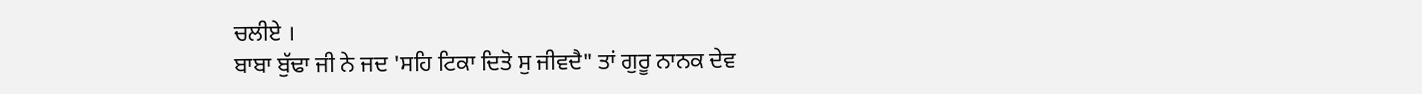ਚਲੀਏ ।
ਬਾਬਾ ਬੁੱਢਾ ਜੀ ਨੇ ਜਦ 'ਸਹਿ ਟਿਕਾ ਦਿਤੋ ਸੁ ਜੀਵਦੈ" ਤਾਂ ਗੁਰੂ ਨਾਨਕ ਦੇਵ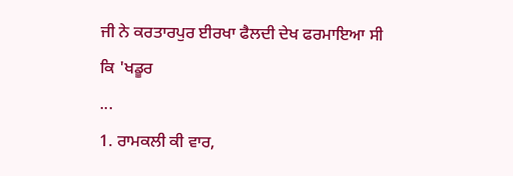ਜੀ ਨੇ ਕਰਤਾਰਪੁਰ ਈਰਖਾ ਫੈਲਦੀ ਦੇਖ ਫਰਮਾਇਆ ਸੀ ਕਿ 'ਖਡੂਰ
...
1. ਰਾਮਕਲੀ ਕੀ ਵਾਰ,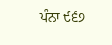ਪੰਨਾ ੯੬੭